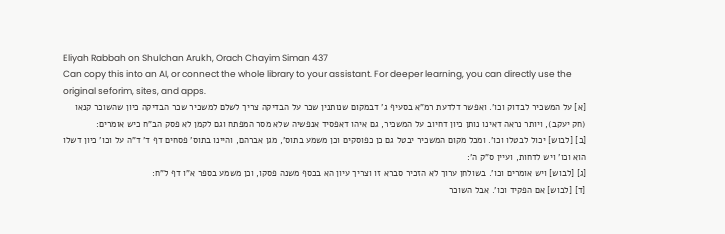Eliyah Rabbah on Shulchan Arukh, Orach Chayim Siman 437
Can copy this into an AI, or connect the whole library to your assistant. For deeper learning, you can directly use the original seforim, sites, and apps.
[א] על המשכיר לבדוק וכו'. ואפשר דלדעת רמ"א בסעיף ג' דבמקום שנותנין שכר על הבדיקה צריך לשלם למשכיר שכר הבדיקה כיון שהשוכר קנאו (חק יעקב), ויותר נראה דאינו נותן כיון דחיוב על המשכיר, גם איהו דאפסיד אנפשיה שלא מסר המפתח וגם לקמן לא פסק הב"ח כיש אומרים:
[ב] [לבוש] יכול לבטלו וכו'. ומכל מקום המשכיר יבטל גם כן כפוסקים וכן משמע בתוס', מגן אברהם, והיינו בתוס' פסחים דף ד' ד"ה על וכו' כיון דשלו הוא וכו' ויש לדחות, ועיין ס"ק ה':
[ג] [לבוש] ויש אומרים וכו'. בשולחן ערוך לא הזכיר סברא זו וצריך עיון הא בכסף משנה פסקו, וכן משמע בספר א"ו דף ל"ח:
[ד] [לבוש] אם הפקיד וכו'. אבל השוכר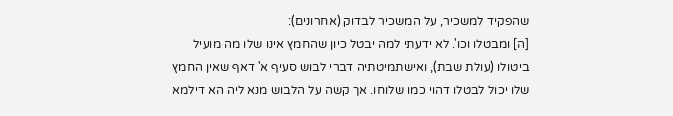שהפקיד למשכיר, על המשכיר לבדוק (אחרונים):
[ה] ומבטלו וכו'. לא ידעתי למה יבטל כיון שהחמץ אינו שלו מה מועיל ביטולו (עולת שבת), ואישתמיטתיה דברי לבוש סעיף א' דאף שאין החמץ שלו יכול לבטלו דהוי כמו שלוחו. אך קשה על הלבוש מנא ליה הא דילמא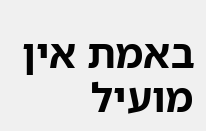באמת אין מועיל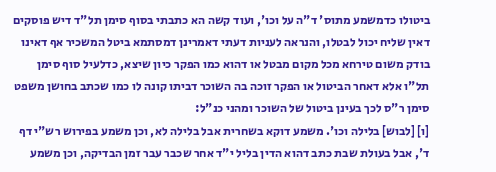ביטולו כדמשמע מתוס' ד"ה על וכו', ועוד קשה הא כתבתי בסוף סימן תל"ד דיש פוסקים דאין שליח יכול לבטלו, והנראה לעניות דעתי דאמרינן דמסתמא ביטל המשכיר אף דאינו בודק משום טירחא מכל מקום מבטל או דהוא כמו הפקר כיון שיצא, כדלעיל סוף סימן תל"ו אלא דאחר הביטול או הפקר זוכה בה השוכר דביתו קונה לו כמו שכתב בחושן משפט סימן ר"ס לכך בעינן ביטול של השוכר ומהני כנ"ל:
[ו] [לבוש] בלילה וכו'. משמע דוקא בשחרית אבל בלילה לא, וכן משמע בפירוש רש"י דף ד', אבל בעולת שבת כתב דהוא הדין בליל י"ד אחר שכבר עבר זמן הבדיקה, וכן משמע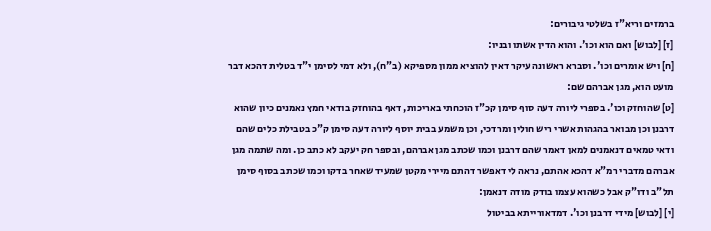ברמזים וריא"ז בשלטי גיבורים:
[ז] [לבוש] ואם הוא וכו'. והוא הדין אשתו ובניו:
[ח] ויש אומרים וכו'. וסברא ראשונה עיקר דאין להוציא ממון מספיקא (ב"ח), ולא דמי לסימן י"ד בטלית דהכא דבר מועט הוא, מגן אברהם שם:
[ט] שהוחזק וכו'. בספרי ליורה דעה סוף סימן קכ"ז הוכחתי באריכות, דאף בהוחזק בודאי חמץ נאמנים כיון שהוא דרבנן וכן מבואר בהגהות אשרי ריש חולין ומרדכי, וכן משמע בבית יוסף ליורה דעה סימן ק"כ בטבילת כלים שהם ודאי טמאים דנאמנים למאן דאמר שהם דרבנן וכמו שכתב מגן אברהם, ובספר חק יעקב לא כתב כן. ומה שתמה מגן אברהם מדברי רמ"א דהכא אהתם, נראה לי דאפשר דהתם מיירי מקטן שמעיד שאחר בדקו וכמו שכתב בסוף סימן תל"ב ודו"ק אבל כשהוא עצמו בודק מודה דנאמן:
[י] [לבוש] מידי דרבנן וכו'. דמדאורייתא בביטול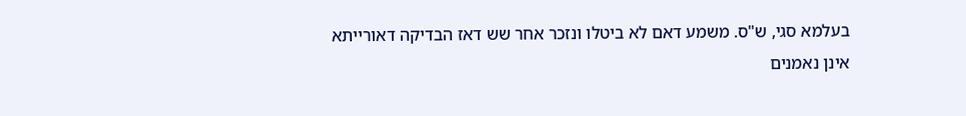בעלמא סגי, ש"ס. משמע דאם לא ביטלו ונזכר אחר שש דאז הבדיקה דאורייתא אינן נאמנים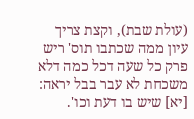(עולת שבת), וקצת צריך עיון ממה שכתבו תוס' ריש פרק כל שעה דכל כמה דלא משכחת לא עבר בבל יראה:
[יא] שיש בו דעת וכו'.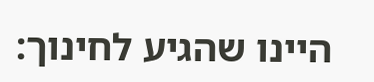היינו שהגיע לחינוך: